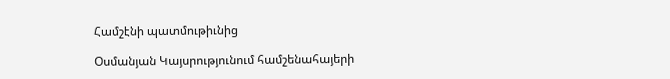Համշէնի պատմութիւնից

Oսմանյան Կայսրությունում համշենահայերի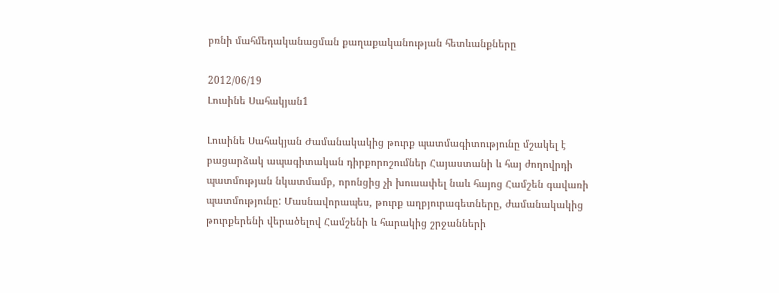բռնի մահմեդականացման քաղաքականության հետևանքները

2012/06/19
Լուսինե Սահակյան1

Լուսինե Սահակյան Ժամանակակից թուրք պատմագիտությունը մշակել է բացարձակ ապագիտական դիրքորոշումներ Հայաստանի և հայ ժողովրդի պատմության նկատմամբ, որոնցից չի խուսափել նաև հայոց Համշեն գավառի պատմությունը: Մասնավորապես, թուրք աղբյուրագետները, ժամանակակից թուրքերենի վերածելով Համշենի և հարակից շրջանների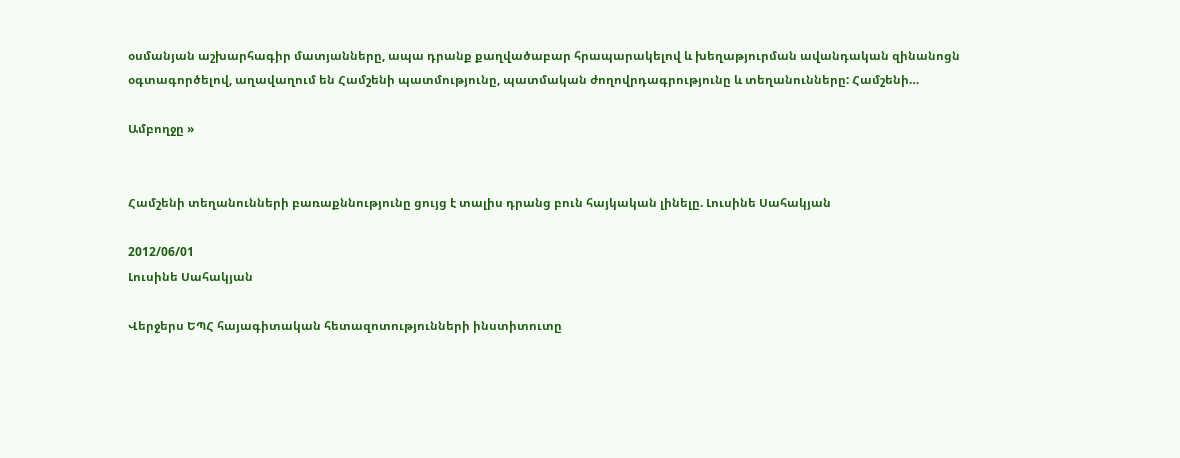օսմանյան աշխարհագիր մատյանները, ապա դրանք քաղվածաբար հրապարակելով և խեղաթյուրման ավանդական զինանոցն օգտագործելով, աղավաղում են Համշենի պատմությունը, պատմական ժողովրդագրությունը և տեղանունները: Համշենի…

Ամբողջը »


Համշենի տեղանունների բառաքննությունը ցույց է տալիս դրանց բուն հայկական լինելը. Լուսինե Սահակյան

2012/06/01
Լուսինե Սահակյան

Վերջերս ԵՊՀ հայագիտական հետազոտությունների ինստիտուտը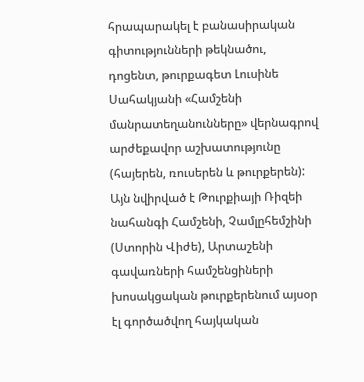հրապարակել է բանասիրական գիտությունների թեկնածու, դոցենտ, թուրքագետ Լուսինե Սահակյանի «Համշենի մանրատեղանունները» վերնագրով արժեքավոր աշխատությունը (հայերեն, ռուսերեն և թուրքերեն): Այն նվիրված է Թուրքիայի Ռիզեի նահանգի Համշենի, Չամլըհեմշինի (Ստորին Վիժե), Արտաշենի գավառների համշենցիների խոսակցական թուրքերենում այսօր էլ գործածվող հայկական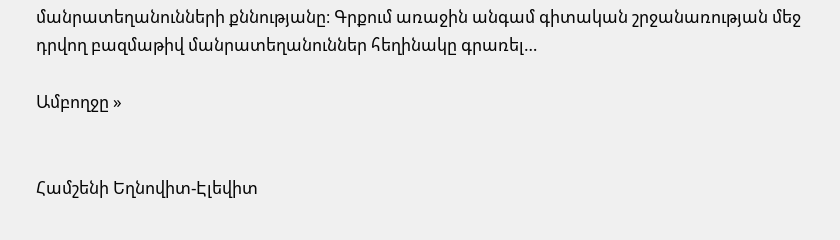մանրատեղանունների քննությանը։ Գրքում առաջին անգամ գիտական շրջանառության մեջ դրվող բազմաթիվ մանրատեղանուններ հեղինակը գրառել…

Ամբողջը »


Համշենի Եղնովիտ-Էլեվիտ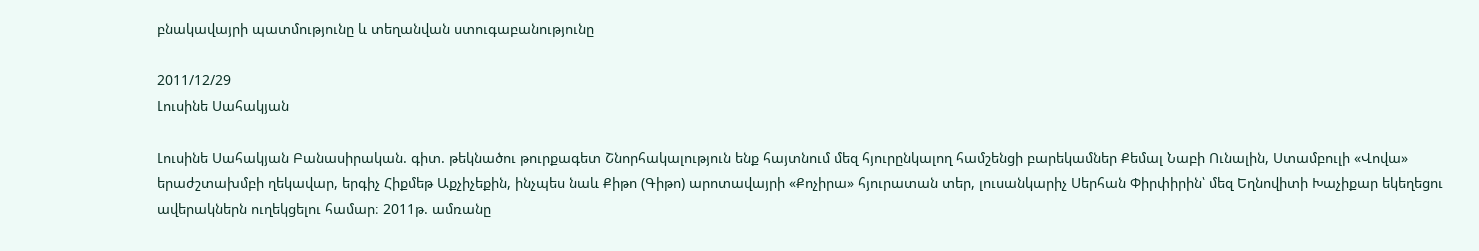բնակավայրի պատմությունը և տեղանվան ստուգաբանությունը

2011/12/29
Լուսինե Սահակյան

Լուսինե Սահակյան Բանասիրական. գիտ. թեկնածու թուրքագետ Շնորհակալություն ենք հայտնում մեզ հյուրընկալող համշենցի բարեկամներ Քեմալ Նաբի Ունալին, Ստամբուլի «Վովա» երաժշտախմբի ղեկավար, երգիչ Հիքմեթ Աքչիչեքին, ինչպես նաև Քիթո (Գիթո) արոտավայրի «Քոչիրա» հյուրատան տեր, լուսանկարիչ Սերհան Փիրփիրին՝ մեզ Եղնովիտի Խաչիքար եկեղեցու ավերակներն ուղեկցելու համար։ 2011թ. ամռանը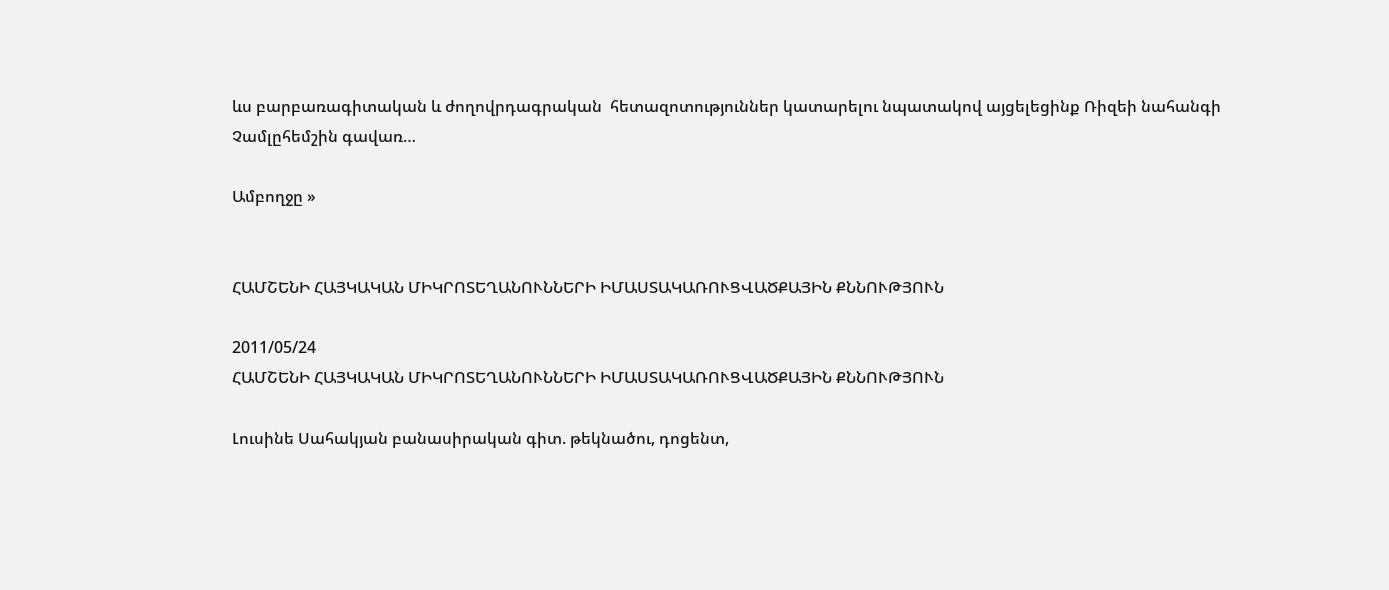ևս բարբառագիտական և ժողովրդագրական  հետազոտություններ կատարելու նպատակով այցելեցինք Ռիզեի նահանգի Չամլըհեմշին գավառ…

Ամբողջը »


ՀԱՄՇԵՆԻ ՀԱՅԿԱԿԱՆ ՄԻԿՐՈՏԵՂԱՆՈՒՆՆԵՐԻ ԻՄԱՍՏԱԿԱՌՈՒՑՎԱԾՔԱՅԻՆ ՔՆՆՈՒԹՅՈՒՆ

2011/05/24
ՀԱՄՇԵՆԻ ՀԱՅԿԱԿԱՆ ՄԻԿՐՈՏԵՂԱՆՈՒՆՆԵՐԻ ԻՄԱՍՏԱԿԱՌՈՒՑՎԱԾՔԱՅԻՆ ՔՆՆՈՒԹՅՈՒՆ

Լուսինե Սահակյան բանասիրական գիտ. թեկնածու, դոցենտ,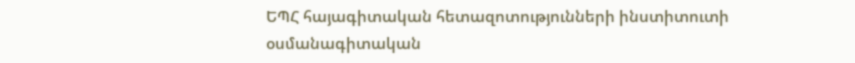ԵՊՀ հայագիտական հետազոտությունների ինստիտուտի օսմանագիտական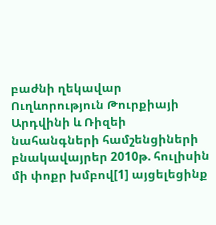բաժնի ղեկավար Ուղևորություն Թուրքիայի Արդվինի և Ռիզեի նահանգների համշենցիների բնակավայրեր 2010թ. հուլիսին մի փոքր խմբով[1] այցելեցինք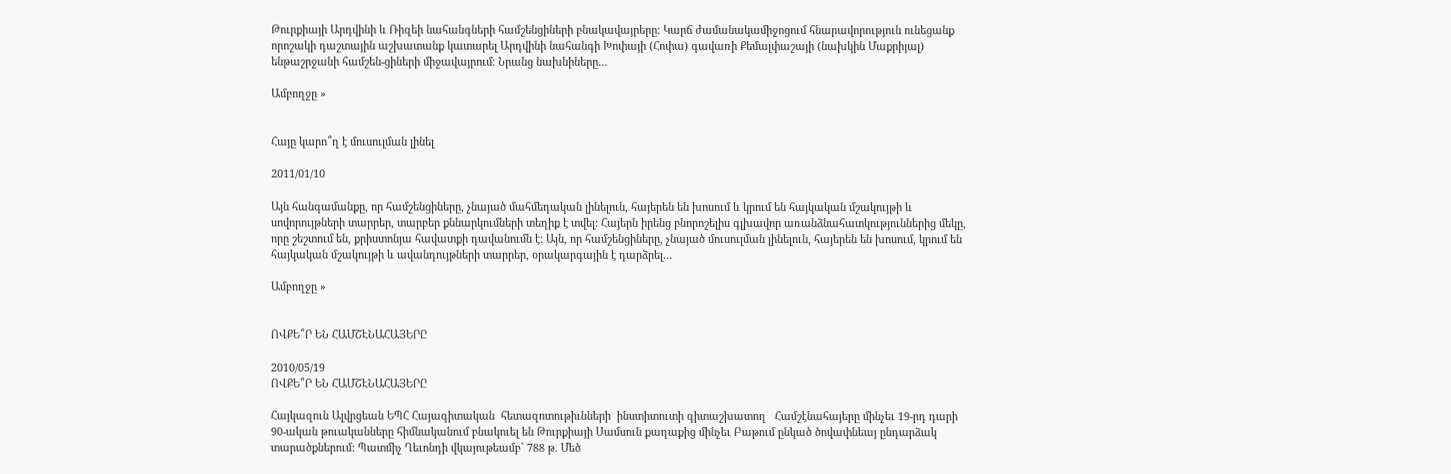Թուրքիայի Արդվինի և Ռիզեի նահանգների համշենցիների բնակավայրերը։ Կարճ ժամանակամիջոցում հնարավորություն ունեցանք որոշակի դաշտային աշխատանք կատարել Արդվինի նահանգի Խոփայի (Հոփա) գավառի Քեմալփաշայի (նախկին Մաքրիյալ) ենթաշրջանի համշեն-ցիների միջավայրում։ Նրանց նախնիները…

Ամբողջը »


Հայը կարո՞ղ է մուսուլման լինել

2011/01/10

Այն հանգամանքը, որ համշենցիները, չնայած մահմեդական լինելուն, հայերեն են խոսում և կրում են հայկական մշակույթի և սովորույթների տարրեր, տարբեր քննարկումների տեղիք է տվել: Հայերն իրենց բնորոշելիս գլխավոր առանձնահատկություններից մեկը, որը շեշտում են, քրիստոնյա հավատքի դավանումն է: Այն, որ համշենցիները, չնայած մուսուլման լինելուն, հայերեն են խոսում, կրում են հայկական մշակույթի և ավանդույթների տարրեր, օրակարգային է դարձրել…

Ամբողջը »


ՈՎՔԵ՞Ր ԵՆ ՀԱՄՇԷՆԱՀԱՅԵՐԸ

2010/05/19
ՈՎՔԵ՞Ր ԵՆ ՀԱՄՇԷՆԱՀԱՅԵՐԸ

Հայկազուն Ալվրցեան ԵՊՀ Հայագիտական  հետազոտութիւնների  ինստիտուտի գիտաշխատող   Համշէնահայերը մինչեւ 19-րդ դարի 90-ական թուականները հիմնականում բնակուել են Թուրքիայի Սամսուն քաղաքից մինչեւ Բաթում ընկած ծովափնեայ ընդարձակ տարածքներում: Պատմիչ Ղեւոնդի վկայութեամբ` 788 թ. Մեծ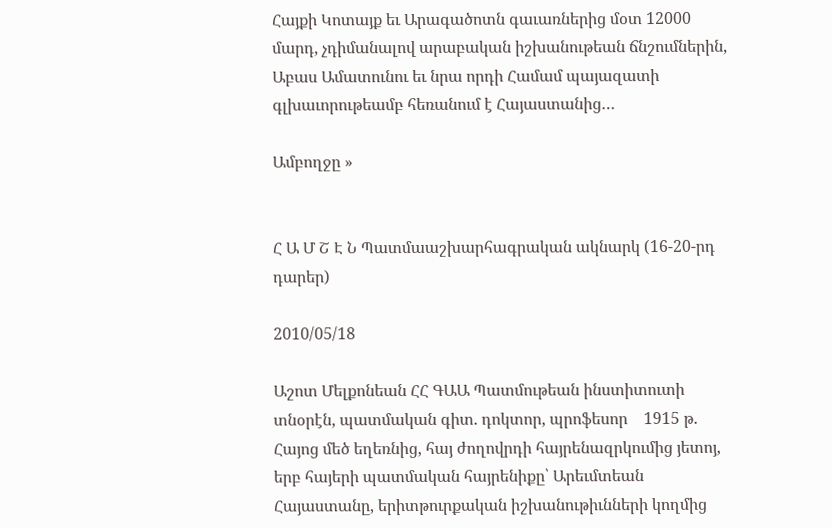Հայքի Կոտայք եւ Արագածոտն գաւառներից մօտ 12000 մարդ, չդիմանալով արաբական իշխանութեան ճնշումներին, Աբաս Ամատունու եւ նրա որդի Համամ պայազատի գլխաւորութեամբ հեռանում է Հայաստանից…

Ամբողջը »


Հ Ա Մ Շ Է Ն Պատմաաշխարհագրական ակնարկ (16-20-րդ դարեր)

2010/05/18

Աշոտ Մելքոնեան ՀՀ ԳԱԱ Պատմութեան ինստիտուտի տնօրէն, պատմական գիտ. դոկտոր, պրոֆեսոր    1915 թ. Հայոց մեծ եղեռնից, հայ ժողովրդի հայրենազրկումից յետոյ, երբ հայերի պատմական հայրենիքը՝ Արեւմտեան Հայաստանը, երիտթուրքական իշխանութիւնների կողմից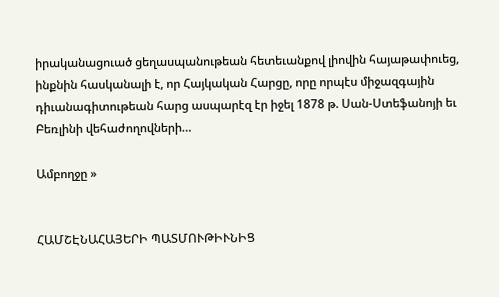իրականացուած ցեղասպանութեան հետեւանքով լիովին հայաթափուեց, ինքնին հասկանալի է, որ Հայկական Հարցը, որը որպէս միջազգային դիւանագիտութեան հարց ասպարէզ էր իջել 1878 թ. Սան-Ստեֆանոյի եւ Բեռլինի վեհաժողովների…

Ամբողջը »


ՀԱՄՇԷՆԱՀԱՅԵՐԻ ՊԱՏՄՈՒԹԻՒՆԻՑ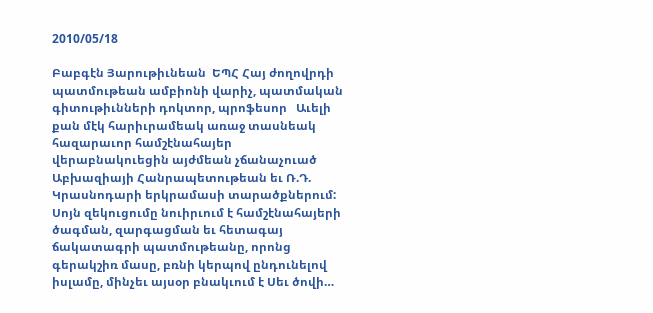2010/05/18

Բաբգէն Յարութիւնեան  ԵՊՀ Հայ ժողովրդի պատմութեան ամբիոնի վարիչ, պատմական գիտութիւնների դոկտոր, պրոֆեսոր   Աւելի քան մէկ հարիւրամեակ առաջ տասնեակ հազարաւոր համշէնահայեր վերաբնակուեցին այժմեան չճանաչուած Աբխազիայի Հանրապետութեան եւ Ռ.Դ. Կրասնոդարի երկրամասի տարածքներում: Սոյն զեկուցումը նուիրւում է համշէնահայերի ծագման, զարգացման եւ հետագայ ճակատագրի պատմութեանը, որոնց գերակշիռ մասը, բռնի կերպով ընդունելով իսլամը, մինչեւ այսօր բնակւում է Սեւ ծովի…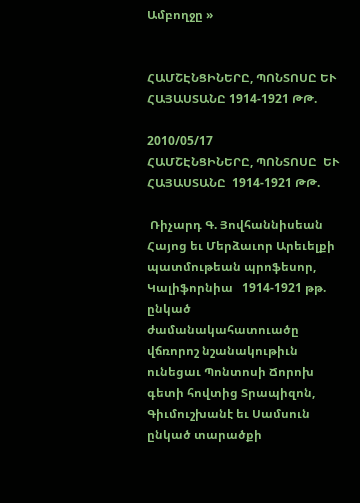Ամբողջը »


ՀԱՄՇԷՆՑԻՆԵՐԸ, ՊՈՆՏՈՍԸ ԵՒ ՀԱՅԱՍՏԱՆԸ 1914-1921 ԹԹ.

2010/05/17
ՀԱՄՇԷՆՑԻՆԵՐԸ, ՊՈՆՏՈՍԸ  ԵՒ  ՀԱՅԱՍՏԱՆԸ  1914-1921 ԹԹ.

 Ռիչարդ Գ. Յովհաննիսեան Հայոց եւ Մերձաւոր Արեւելքի  պատմութեան պրոֆեսոր, Կալիֆորնիա   1914-1921 թթ. ընկած ժամանակահատուածը վճռորոշ նշանակութիւն ունեցաւ Պոնտոսի Ճորոխ գետի հովտից Տրապիզոն, Գիւմուշխանէ եւ Սամսուն ընկած տարածքի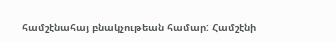համշէնահայ բնակչութեան համար: Համշէնի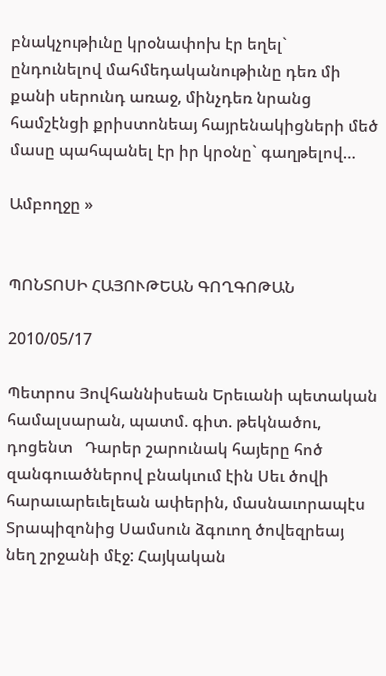բնակչութիւնը կրօնափոխ էր եղել` ընդունելով մահմեդականութիւնը դեռ մի քանի սերունդ առաջ, մինչդեռ նրանց համշէնցի քրիստոնեայ հայրենակիցների մեծ մասը պահպանել էր իր կրօնը` գաղթելով…

Ամբողջը »


ՊՈՆՏՈՍԻ ՀԱՅՈՒԹԵԱՆ ԳՈՂԳՈԹԱՆ

2010/05/17

Պետրոս Յովհաննիսեան Երեւանի պետական համալսարան, պատմ. գիտ. թեկնածու, դոցենտ   Դարեր շարունակ հայերը հոծ զանգուածներով բնակւում էին Սեւ ծովի հարաւարեւելեան ափերին, մասնաւորապէս Տրապիզոնից Սամսուն ձգուող ծովեզրեայ նեղ շրջանի մէջ: Հայկական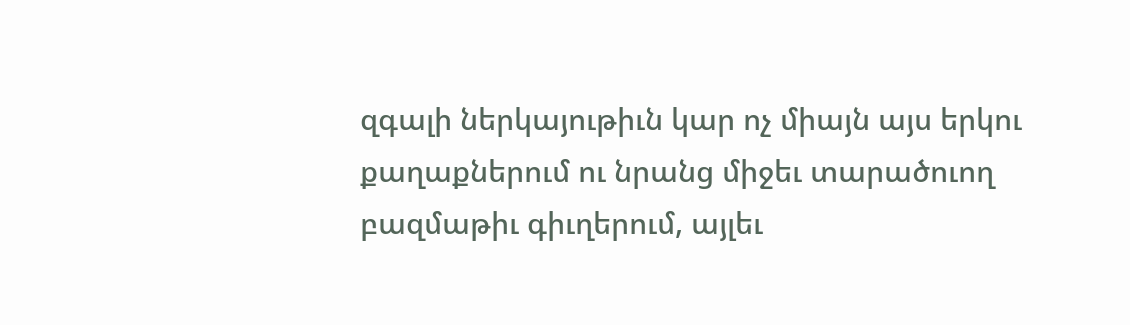զգալի ներկայութիւն կար ոչ միայն այս երկու քաղաքներում ու նրանց միջեւ տարածուող բազմաթիւ գիւղերում, այլեւ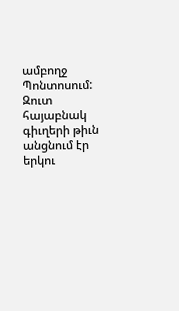ամբողջ Պոնտոսում: Զուտ հայաբնակ գիւղերի թիւն անցնում էր երկու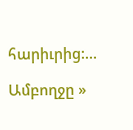հարիւրից:…

Ամբողջը »